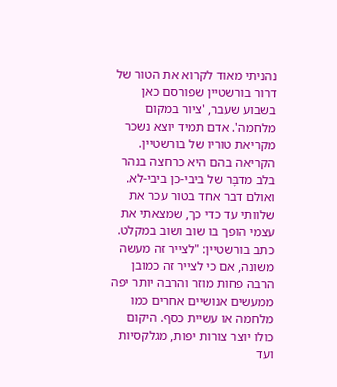נהניתי מאוד לקרוא את הטור של דרור בורשטיין שפורסם כאן בשבוע שעבר, 'ציור במקום מלחמה'. אדם תמיד יוצא נשכר מקריאת טוריו של בורשטיין. הקריאה בהם היא כרחצה בנהר בלב מדבָּר של ביבי-כן ביבי-לא. ואולם דבר אחד בטור עכר את שלוותי עד כדי כך, שמצאתי את עצמי הופך בו שוב ושוב במקלט. כתב בורשטיין: "לצייר זה מעשה משונה, אם כי לצייר זה כמובן הרבה פחות מוזר והרבה יותר יפה ממעשים אנושיים אחרים כמו מלחמה או עשיית כסף. היקום כולו יוצר צורות יפות, מגלקסיות ועד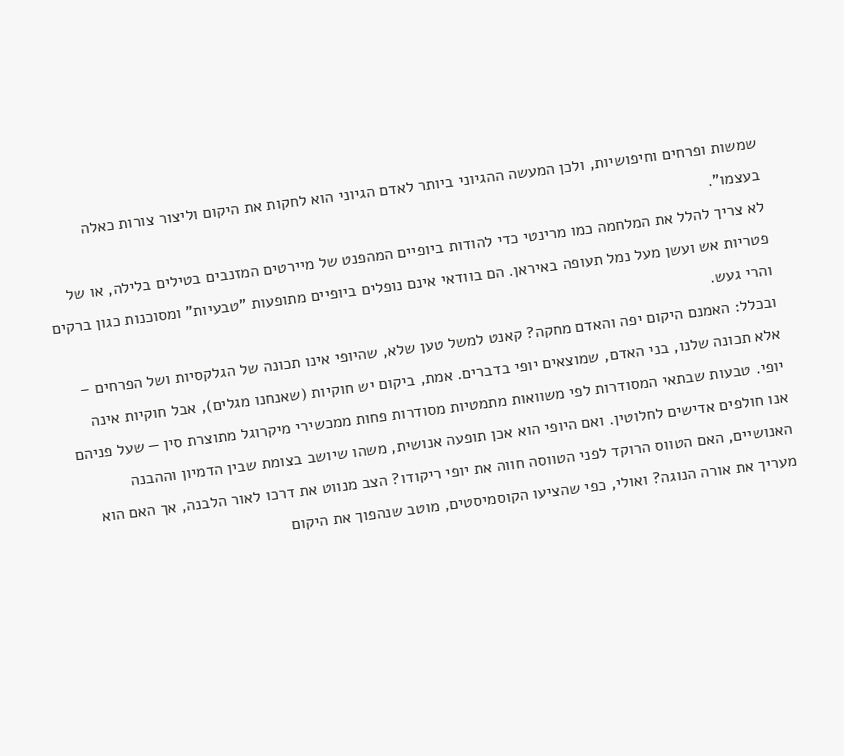שמשות ופרחים וחיפושיות, ולכן המעשה ההגיוני ביותר לאדם הגיוני הוא לחקות את היקום וליצור צורות כאלה בעצמו".
לא צריך להלל את המלחמה כמו מרינטי כדי להודות ביופיים המהפנט של מיירטים המזנבים בטילים בלילה, או של פטריות אש ועשן מעל נמל תעופה באיראן. הם בוודאי אינם נופלים ביופיים מתופעות "טבעיות" ומסוכנות כגון ברקים והרי געש.
ובכלל: האמנם היקום יפה והאדם מחקה? קאנט למשל טען שלא, שהיופי אינו תכונה של הגלקסיות ושל הפרחים – אלא תכונה שלנו, בני האדם, שמוצאים יופי בדברים. אמת, ביקום יש חוקיות (שאנחנו מגלים), אבל חוקיות אינה יופי. טבעות שבתאי המסודרות לפי משוואות מתמטיות מסודרות פחות ממכשירי מיקרוגל מתוצרת סין — שעל פניהם אנו חולפים אדישים לחלוטין. ואם היופי הוא אכן תופעה אנושית, משהו שיושב בצומת שבין הדמיון וההבנה האנושיים, האם הטווס הרוקד לפני הטווסה חווה את יופי ריקודו? הצב מנווט את דרכו לאור הלבנה, אך האם הוא מעריך את אורה הנוגה? ואולי, כפי שהציעו הקוסמיסטים, מוטב שנהפוך את היקום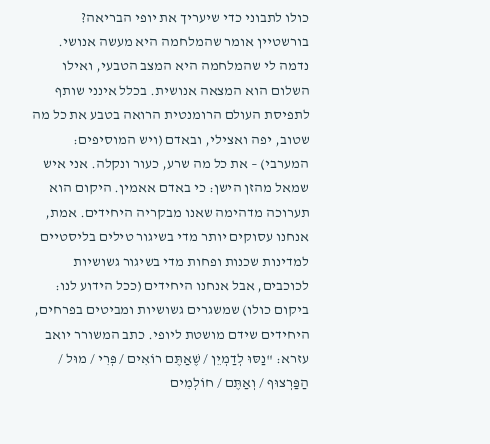כולו לתבוני כדי שיעריך את יופי הבריאה?
בורשטיין אומר שהמלחמה היא מעשה אנושי. נדמה לי שהמלחמה היא המצב הטבעי, ואילו השלום הוא המצאה אנושית. בכלל אינני שותף לתפיסת העולם הרומנטית הרואה בטבע את כל מה שטוב, יפה ואצילי, ובאדם (ויש המוסיפים: המערבי) – את כל מה שרע, כעור ונקלה. אני איש שמאל מהזן הישן: כי באדם אאמין. היקום הוא תערוכה מדהימה שאנו מבקריה היחידים. אמת, אנחנו עסוקים יותר מדי בשיגור טילים בליסטיים למדינות שכנות ופחות מדי בשיגור גשושיות לכוכבים, אבל אנחנו היחידים (ככל הידוע לנו: ביקום כולו) שמשגרים גשושיות ומביטים בפרחים, היחידים שידם מושטת ליופי. כתב המשורר יואב עזרא: "נַסּוּ לְדַמְיֵן / שֶׁאַתֶּם רוֹאִים / פְּרִי / מוּל / הַפַּרְצוּף / וְאַתֶּם / חוֹלְמִים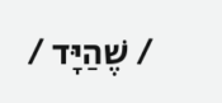/ שֶׁהַיָּד /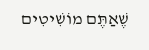שֶׁאַתֶּם מוֹשִׁיטִים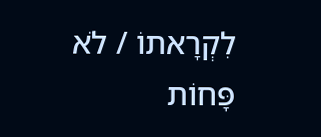לִקְרָאתוֹ / לֹא פָּחוֹת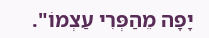יָפָה מֵהַפְּרִי עַצְמוֹ".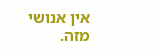אין אנושי מזה.